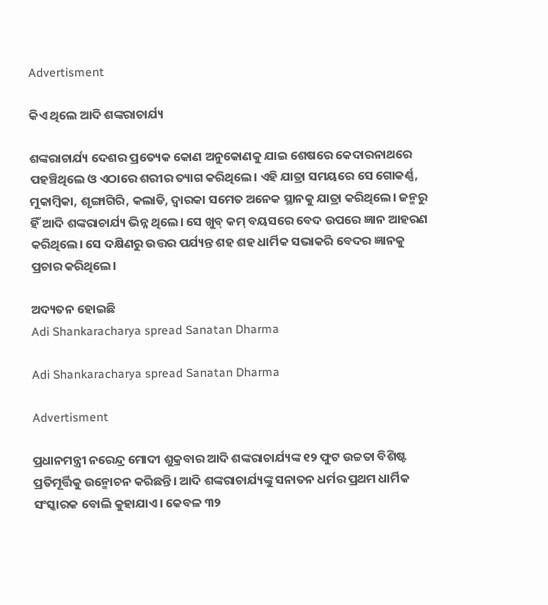Advertisment

କିଏ ଥିଲେ ଆଦି ଶଙ୍କରାଚାର୍ଯ୍ୟ

ଶଙ୍କରାଚାର୍ଯ୍ୟ ଦେଶର ପ୍ରତ୍ୟେକ କୋଣ ଅନୁକୋଣକୁ ଯାଇ ଶେଷରେ କେଦାରନାଥରେ ପହଞ୍ଚିଥିଲେ ଓ ଏଠାରେ ଶରୀର ତ୍ୟାଗ କରିଥିଲେ। ଏହି ଯାତ୍ରା ସମୟରେ ସେ ଗୋକର୍ଣ୍ଣ, ମୁକାମ୍ବିକା, ଶୃଙ୍ଗାଗିରି, କଲାଡି, ଦ୍ୱାରକା ସମେତ ଅନେକ ସ୍ଥାନକୁ ଯାତ୍ରା କରିଥିଲେ। ଜନ୍ମରୁ ହିଁ ଆଦି ଶଙ୍କରାଚାର୍ଯ୍ୟ ଭିନ୍ନ ଥିଲେ। ସେ ଖୁବ୍ କମ୍ ବୟସରେ ବେଦ ଉପରେ ଜ୍ଞାନ ଆହରଣ କରିଥିଲେ। ସେ ଦକ୍ଷିଣରୁ ଉତ୍ତର ପର୍ଯ୍ୟନ୍ତ ଶହ ଶହ ଧାର୍ମିକ ସଭାକରି ବେଦର ଜ୍ଞାନକୁ ପ୍ରଚାର କରିଥିଲେ।

ଅଦ୍ୟତନ ହୋଇଛି
Adi Shankaracharya spread Sanatan Dharma

Adi Shankaracharya spread Sanatan Dharma

Advertisment

ପ୍ରଧାନମନ୍ତ୍ରୀ ନରେନ୍ଦ୍ର ମୋଦୀ ଶୁକ୍ରବାର ଆଦି ଶଙ୍କରାଚାର୍ଯ୍ୟଙ୍କ ୧୨ ଫୁଟ ଉଚ୍ଚତା ବିଶିଷ୍ଟ ପ୍ରତିମୂର୍ତ୍ତିକୁ ଉନ୍ମୋଚନ କରିଛନ୍ତି। ଆଦି ଶଙ୍କରାଚାର୍ଯ୍ୟଙ୍କୁ ସନାତନ ଧର୍ମର ପ୍ରଥମ ଧାର୍ମିକ ସଂସ୍କାରକ ବୋଲି କୁହାଯାଏ। କେବଳ ୩୨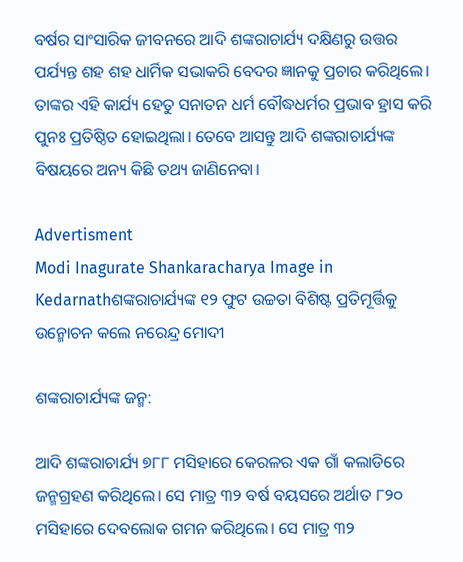ବର୍ଷର ସାଂସାରିକ ଜୀବନରେ ଆଦି ଶଙ୍କରାଚାର୍ଯ୍ୟ ଦକ୍ଷିଣରୁ ଉତ୍ତର ପର୍ଯ୍ୟନ୍ତ ଶହ ଶହ ଧାର୍ମିକ ସଭାକରି ବେଦର ଜ୍ଞାନକୁ ପ୍ରଚାର କରିଥିଲେ। ତାଙ୍କର ଏହି କାର୍ଯ୍ୟ ହେତୁ ସନାତନ ଧର୍ମ ବୌଦ୍ଧଧର୍ମର ପ୍ରଭାବ ହ୍ରାସ କରି ପୁନଃ ପ୍ରତିଷ୍ଠିତ ହୋଇଥିଲା। ତେବେ ଆସନ୍ତୁ ଆଦି ଶଙ୍କରାଚାର୍ଯ୍ୟଙ୍କ ବିଷୟରେ ଅନ୍ୟ କିଛି ତଥ୍ୟ ଜାଣିନେବା।

Advertisment
Modi Inagurate Shankaracharya Image in Kedarnathଶଙ୍କରାଚାର୍ଯ୍ୟଙ୍କ ୧୨ ଫୁଟ ଉଚ୍ଚତା ବିଶିଷ୍ଟ ପ୍ରତିମୂର୍ତ୍ତିକୁ ଉନ୍ମୋଚନ କଲେ ନରେନ୍ଦ୍ର ମୋଦୀ

ଶଙ୍କରାଚାର୍ଯ୍ୟଙ୍କ ଜନ୍ମ:

ଆଦି ଶଙ୍କରାଚାର୍ଯ୍ୟ ୭୮୮ ମସିହାରେ କେରଳର ଏକ ଗାଁ କଲାଡିରେ ଜନ୍ମଗ୍ରହଣ କରିଥିଲେ। ସେ ମାତ୍ର ୩୨ ବର୍ଷ ବୟସରେ ଅର୍ଥାତ ୮୨୦ ମସିହାରେ ଦେବଲୋକ ଗମନ କରିଥିଲେ। ସେ ମାତ୍ର ୩୨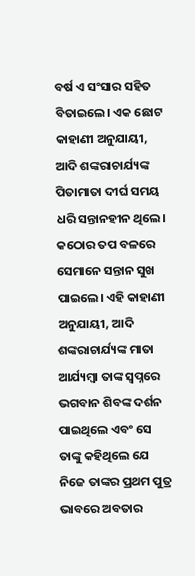ବର୍ଷ ଏ ସଂସାର ସହିତ ବିତାଇଲେ। ଏକ ଛୋଟ କାହାଣୀ ଅନୁଯାୟୀ, ଆଦି ଶଙ୍କରାଚାର୍ଯ୍ୟଙ୍କ ପିତାମାତା ଦୀର୍ଘ ସମୟ ଧରି ସନ୍ତାନହୀନ ଥିଲେ। କଠୋର ତପ ବଳରେ ସେମାନେ ସନ୍ତାନ ସୁଖ ପାଇଲେ। ଏହି କାହାଣୀ ଅନୁଯାୟୀ, ଆଦି ଶଙ୍କରାଚାର୍ଯ୍ୟଙ୍କ ମାତା ଆର୍ଯ୍ୟମ୍ବା ତାଙ୍କ ସ୍ୱପ୍ନରେ ଭଗବାନ ଶିବଙ୍କ ଦର୍ଶନ ପାଇଥିଲେ ଏବଂ ସେ ତାଙ୍କୁ କହିଥିଲେ ଯେ ନିଜେ ତାଙ୍କର ପ୍ରଥମ ପୁତ୍ର ଭାବରେ ଅବତାର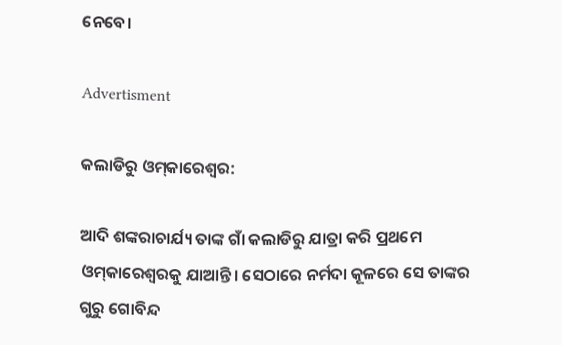ନେବେ।

Advertisment

କଲାଡିରୁ ଓମ୍‌କାରେଶ୍ୱର:

ଆଦି ଶଙ୍କରାଚାର୍ଯ୍ୟ ତାଙ୍କ ଗାଁ କଲାଡିରୁ ଯାତ୍ରା କରି ପ୍ରଥମେ ଓମ୍‌କାରେଶ୍ୱରକୁ ଯାଆନ୍ତି। ସେଠାରେ ନର୍ମଦା କୂଳରେ ସେ ତାଙ୍କର ଗୁରୁ ଗୋବିନ୍ଦ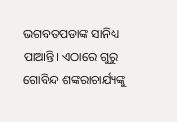ଭଗବତପଡାଙ୍କ ସାନିଧ୍ୟ ପାଆନ୍ତି। ଏଠାରେ ଗୁରୁ ଗୋବିନ୍ଦ ଶଙ୍କରାଚାର୍ଯ୍ୟଙ୍କୁ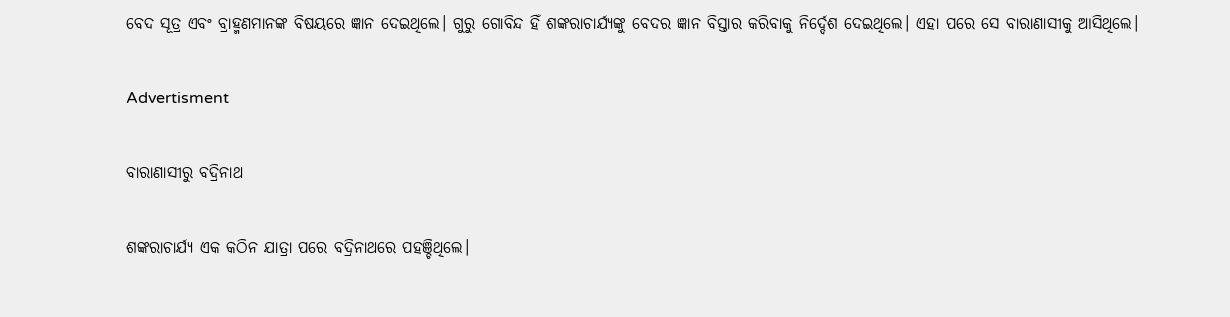ବେଦ ସୂତ୍ର ଏବଂ ବ୍ରାହ୍ମଣମାନଙ୍କ ବିଷୟରେ ଜ୍ଞାନ ଦେଇଥିଲେ। ଗୁରୁ ଗୋବିନ୍ଦ ହିଁ ଶଙ୍କରାଚାର୍ଯ୍ୟଙ୍କୁ ବେଦର ଜ୍ଞାନ ବିସ୍ତାର କରିବାକୁ ନିର୍ଦ୍ଦେଶ ଦେଇଥିଲେ। ଏହା ପରେ ସେ ବାରାଣାସୀକୁ ଆସିଥିଲେ।

Advertisment

ବାରାଣାସୀରୁ ବଦ୍ରିନାଥ

ଶଙ୍କରାଚାର୍ଯ୍ୟ ଏକ କଠିନ ଯାତ୍ରା ପରେ ବଦ୍ରିନାଥରେ ପହଞ୍ଚିଥିଲେ।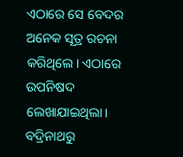ଏଠାରେ ସେ ବେଦର ଅନେକ ସୂତ୍ର ରଚନା କରିଥିଲେ। ଏଠାରେ ଉପନିଷଦ ଲେଖାଯାଇଥିଲା। ବଦ୍ରିନାଥରୁ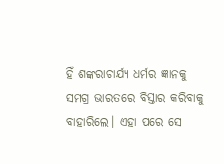ହିଁ ଶଙ୍କରାଚାର୍ଯ୍ୟ ଧର୍ମର ଜ୍ଞାନକୁ ସମଗ୍ର ଭାରତରେ ବିସ୍ତାର କରିବାକୁ ବାହାରିଲେ। ଏହା ପରେ ସେ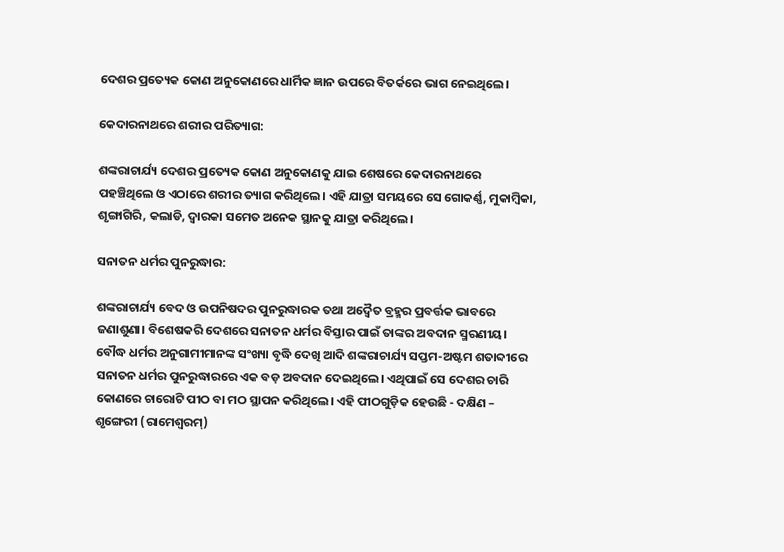ଦେଶର ପ୍ରତ୍ୟେକ କୋଣ ଅନୁକୋଣରେ ଧାର୍ମିକ ଜ୍ଞାନ ଉପରେ ବିତର୍କରେ ଭାଗ ନେଇଥିଲେ।

କେଦାରନାଥରେ ଶରୀର ପରିତ୍ୟାଗ:

ଶଙ୍କରାଚାର୍ଯ୍ୟ ଦେଶର ପ୍ରତ୍ୟେକ କୋଣ ଅନୁକୋଣକୁ ଯାଇ ଶେଷରେ କେଦାରନାଥରେ ପହଞ୍ଚିଥିଲେ ଓ ଏଠାରେ ଶରୀର ତ୍ୟାଗ କରିଥିଲେ। ଏହି ଯାତ୍ରା ସମୟରେ ସେ ଗୋକର୍ଣ୍ଣ, ମୁକାମ୍ବିକା, ଶୃଙ୍ଗାଗିରି, କଲାଡି, ଦ୍ୱାରକା ସମେତ ଅନେକ ସ୍ଥାନକୁ ଯାତ୍ରା କରିଥିଲେ।

ସନାତନ ଧର୍ମର ପୁନରୁଦ୍ଧାର:

ଶଙ୍କରାଚାର୍ଯ୍ୟ ବେଦ ଓ ଉପନିଷଦର ପୁନରୁଦ୍ଧାରକ ତଥା ଅଦ୍ୱୈତ ବ୍ରହ୍ମର ପ୍ରବର୍ତ୍ତକ ଭାବରେ ଜଣାଶୁଣା। ବିଶେଷକରି ଦେଶରେ ସନାତନ ଧର୍ମର ବିସ୍ତାର ପାଇଁ ତାଙ୍କର ଅବଦାନ ସ୍ମରଣୀୟ। ବୌଦ୍ଧ ଧର୍ମର ଅନୁଗାମୀମାନଙ୍କ ସଂଖ୍ୟା ବୃଦ୍ଧି ଦେଖି ଆଦି ଶଙ୍କରାଚାର୍ଯ୍ୟ ସପ୍ତମ-ଅଷ୍ଟମ ଶତାବ୍ଦୀରେ ସନାତନ ଧର୍ମର ପୁନରୁଦ୍ଧାରରେ ଏକ ବଡ଼ ଅବଦାନ ଦେଇଥିଲେ। ଏଥିପାଇଁ ସେ ଦେଶର ଚାରି କୋଣରେ ଚାରୋଟି ପୀଠ ବା ମଠ ସ୍ଥାପନ କରିଥିଲେ। ଏହି ପୀଠଗୁଡ଼ିକ ହେଉଛି - ଦକ୍ଷିଣ – ଶୃଙ୍ଗେରୀ (ରାମେଶ୍ୱରମ୍)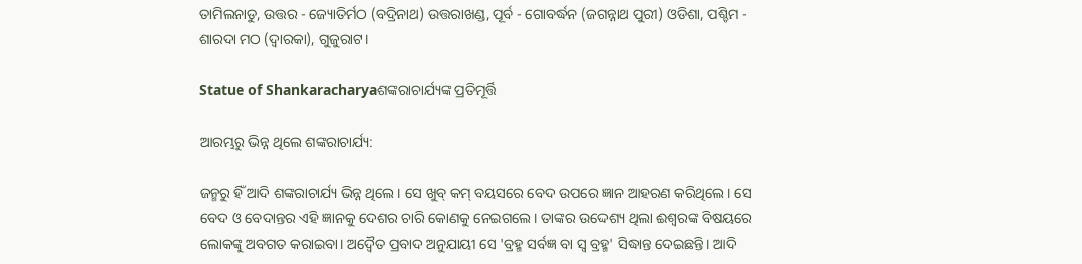ତାମିଲନାଡୁ, ଉତ୍ତର - ଜ୍ୟୋତିର୍ମଠ (ବଦ୍ରିନାଥ) ଉତ୍ତରାଖଣ୍ଡ, ପୂର୍ବ - ଗୋବର୍ଦ୍ଧନ (ଜଗନ୍ନାଥ ପୁରୀ) ଓଡିଶା, ପଶ୍ଚିମ - ଶାରଦା ମଠ (ଦ୍ୱାରକା), ଗୁଜୁରାଟ।

Statue of Shankaracharyaଶଙ୍କରାଚାର୍ଯ୍ୟଙ୍କ ପ୍ରତିମୂର୍ତ୍ତି

ଆରମ୍ଭରୁ ଭିନ୍ନ ଥିଲେ ଶଙ୍କରାଚାର୍ଯ୍ୟ:

ଜନ୍ମରୁ ହିଁ ଆଦି ଶଙ୍କରାଚାର୍ଯ୍ୟ ଭିନ୍ନ ଥିଲେ। ସେ ଖୁବ୍ କମ୍ ବୟସରେ ବେଦ ଉପରେ ଜ୍ଞାନ ଆହରଣ କରିଥିଲେ। ସେ ବେଦ ଓ ବେଦାନ୍ତର ଏହି ଜ୍ଞାନକୁ ଦେଶର ଚାରି କୋଣକୁ ନେଇଗଲେ। ତାଙ୍କର ଉଦ୍ଦେଶ୍ୟ ଥିଲା ‌ଈଶ୍ୱରଙ୍କ ବିଷୟରେ ଲୋକଙ୍କୁ ଅବଗତ କରାଇବା। ଅଦ୍ୱୈତ ପ୍ରବାଦ ଅନୁଯାୟୀ ସେ 'ବ୍ରହ୍ମ ସର୍ବଜ୍ଞ ବା ସ୍ୱ ବ୍ରହ୍ମ' ସିଦ୍ଧାନ୍ତ ଦେଇଛନ୍ତି। ଆଦି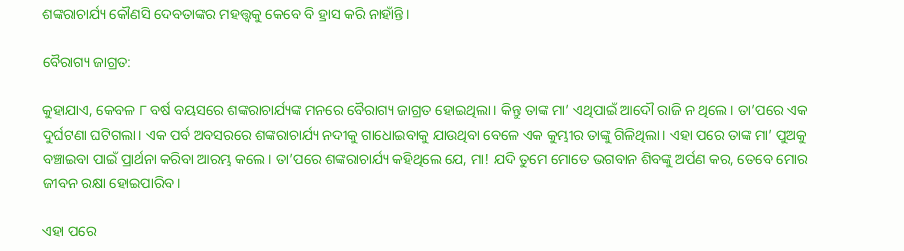ଶଙ୍କରାଚାର୍ଯ୍ୟ କୌଣସି ଦେବତାଙ୍କର ମହତ୍ତ୍ୱକୁ କେବେ ବି ହ୍ରାସ କରି ନାହାଁନ୍ତି।

ବୈରାଗ୍ୟ ଜାଗ୍ରତ:

କୁହାଯାଏ, କେବଳ ୮ ବର୍ଷ ବୟସରେ ଶଙ୍କରାଚାର୍ଯ୍ୟଙ୍କ ମନରେ ବୈରାଗ୍ୟ ଜାଗ୍ରତ ହୋଇଥିଲା। କିନ୍ତୁ ତାଙ୍କ ମା’ ଏଥିପାଇଁ ଆଦୌ ରାଜି ନ ଥିଲେ। ତା’ପରେ ଏକ ଦୁର୍ଘଟଣା ଘଟିଗଲା। ଏକ ପର୍ବ ଅବସରରେ ଶଙ୍କରାଚାର୍ଯ୍ୟ ନଦୀକୁ ଗାଧୋଇବାକୁ ଯାଉଥିବା ବେଳେ ଏକ କୁମ୍ଭୀର ତାଙ୍କୁ ଗିଳିଥିଲା। ଏହା ପରେ ତାଙ୍କ ମା’ ପୁଅକୁ ବଞ୍ଚାଇବା ପାଇଁ ପ୍ରାର୍ଥନା କରିବା ଆରମ୍ଭ କଲେ। ତା’ପରେ ଶଙ୍କରାଚାର୍ଯ୍ୟ କହିଥିଲେ ଯେ, ମା! ଯଦି ତୁମେ ମୋତେ ଭଗବାନ ଶିବଙ୍କୁ ଅର୍ପଣ କର, ତେବେ ମୋର ଜୀବନ ରକ୍ଷା ହୋଇପାରିବ।

ଏହା ପରେ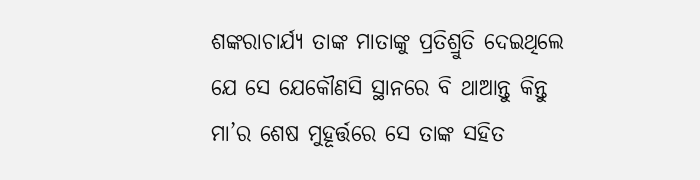ଶଙ୍କରାଚାର୍ଯ୍ୟ ତାଙ୍କ ମାତାଙ୍କୁ ପ୍ରତିଶ୍ରୁତି ଦେଇଥିଲେ ଯେ ସେ ଯେକୌଣସି ସ୍ଥାନରେ ବି ଥାଆନ୍ତୁ କିନ୍ତୁ ମା’ର ଶେଷ ମୁହୂର୍ତ୍ତରେ ସେ ତାଙ୍କ ସହିତ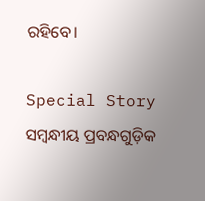ରହିବେ।

Special Story
ସମ୍ବନ୍ଧୀୟ ପ୍ରବନ୍ଧଗୁଡ଼ିକ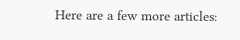Here are a few more articles: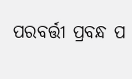ପରବର୍ତ୍ତୀ ପ୍ରବନ୍ଧ ପ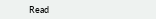Read